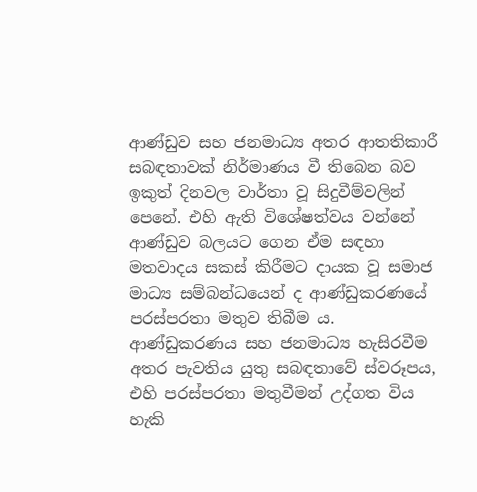ආණ්ඩුව සහ ජනමාධ්‍ය අතර ආතතිකාරී සබඳතාවක් නිර්මාණය වී තිබෙන බව ඉකුත් දිනවල වාර්තා වූ සිදුවීම්වලින් පෙනේ. එහි ඇති විශේෂත්වය වන්නේ ආණ්ඩුව බලයට ගෙන ඒම සඳහා මතවාදය සකස් කිරීමට දායක වූ සමාජ මාධ්‍ය සම්බන්ධයෙන් ද ආණ්ඩුකරණයේ පරස්පරතා මතුව තිබීම ය. ආණ්ඩුකරණය සහ ජනමාධ්‍ය හැසිරවීම අතර පැවතිය යුතු සබඳතාවේ ස්වරූපය, එහි පරස්පරතා මතුවීමන් උද්ගත විය හැකි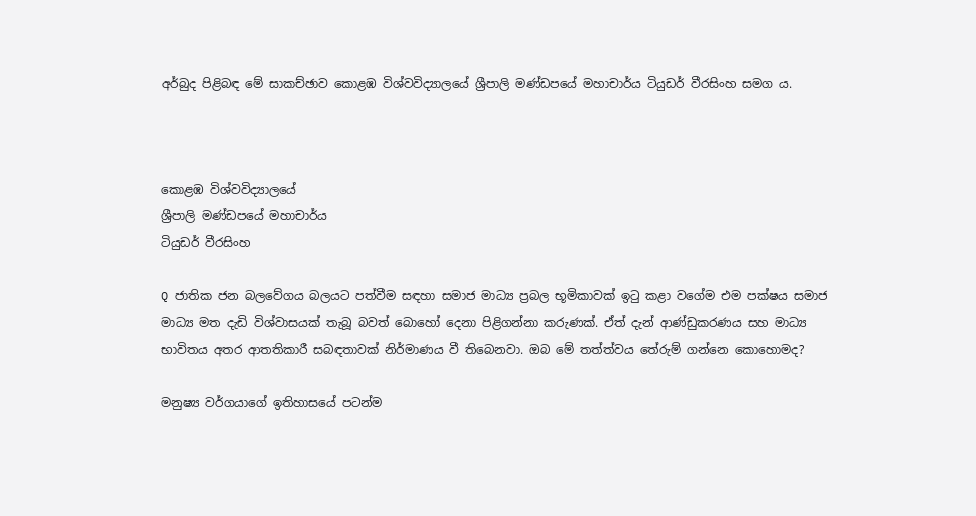අර්බුද පිළිබඳ මේ සාකච්ඡාව කොළඹ විශ්වවිද්‍යාලයේ ශ්‍රීපාලි මණ්ඩපයේ මහාචාර්ය ටියුඩර් වීරසිංහ සමග ය.



කොළඹ විශ්වවිද්‍යාලයේ
ශ්‍රීපාලි මණ්ඩපයේ මහාචාර්ය
ටියුඩර් වීරසිංහ

Q ජාතික ජන බලවේගය බලයට පත්වීම සඳහා සමාජ මාධ්‍ය ප්‍රබල භූමිකාවක් ඉටු කළා වගේම එම පක්ෂය සමාජ මාධ්‍ය මත දැඩි විශ්වාසයක් තැබූ බවත් බොහෝ දෙනා පිළිගන්නා කරුණක්. ඒත් දැන් ආණ්ඩුකරණය සහ මාධ්‍ය භාවිතය අතර ආතතිකාරී සබඳතාවක් නිර්මාණය වී තිබෙනවා. ඔබ මේ තත්ත්වය තේරුම් ගන්නෙ කොහොමද?

මනුෂ්‍ය වර්ගයාගේ ඉතිහාසයේ පටන්ම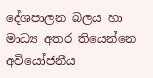දේශපාලන බලය හා මාධ්‍ය අතර තියෙන්නෙ අවියෝජනීය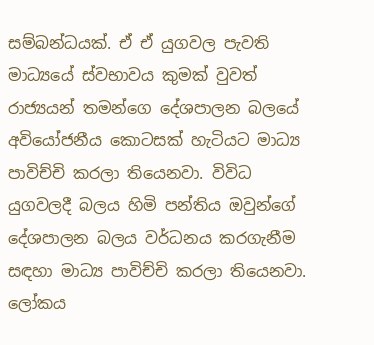සම්බන්ධයක්. ඒ ඒ යුගවල පැවති මාධ්‍යයේ ස්වභාවය කුමක් වුවත් රාජ්‍යයන් තමන්ගෙ දේශපාලන බලයේ අවියෝජනීය කොටසක් හැටියට මාධ්‍ය පාවිච්චි කරලා තියෙනවා. විවිධ යුගවලදී බලය හිමි පන්තිය ඔවුන්ගේ දේශපාලන බලය වර්ධනය කරගැනීම සඳහා මාධ්‍ය පාවිච්චි කරලා තියෙනවා. ලෝකය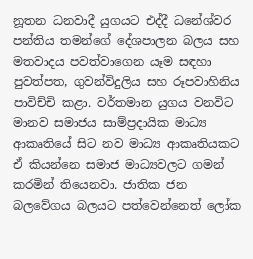නූතන ධනවාදී යුගයට එද්දී ධනේශ්වර පන්තිය තමන්ගේ දේශපාලන බලය සහ මතවාදය පවත්වාගෙන යෑම සඳහා පුවත්පත, ගුවන්විදුලිය සහ රූපවාහිනිය පාවිච්චි කළා. වර්තමාන යුගය වනවිට මානව සමාජය සාම්ප්‍රදායික මාධ්‍ය ආකෘතියේ සිට නව මාධ්‍ය ආකෘතියකට ඒ කියන්නෙ සමාජ මාධ්‍යවලට ගමන් කරමින් තියෙනවා. ජාතික ජන බලවේගය බලයට පත්වෙන්නෙත් ලෝක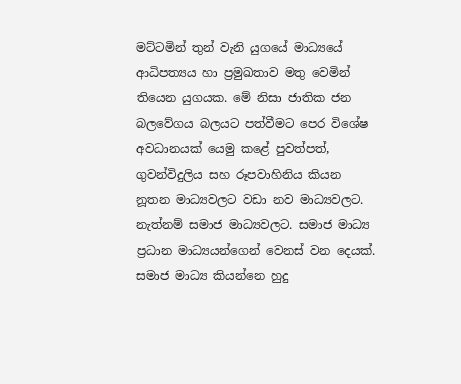මට්ටමින් තුන් වැනි යුගයේ මාධ්‍යයේ ආධිපත්‍යය හා ප්‍රමුඛතාව මතු වෙමින් තියෙන යුගයක. මේ නිසා ජාතික ජන බලවේගය බලයට පත්වීමට පෙර විශේෂ අවධානයක් යෙමු කළේ පුවත්පත්, ගුවන්විදුලිය සහ රූපවාහිනිය කියන නූතන මාධ්‍යවලට වඩා නව මාධ්‍යවලට. නැත්නම් සමාජ මාධ්‍යවලට. සමාජ මාධ්‍ය ප්‍රධාන මාධ්‍යයන්ගෙන් වෙනස් වන දෙයක්. සමාජ මාධ්‍ය කියන්නෙ හුදු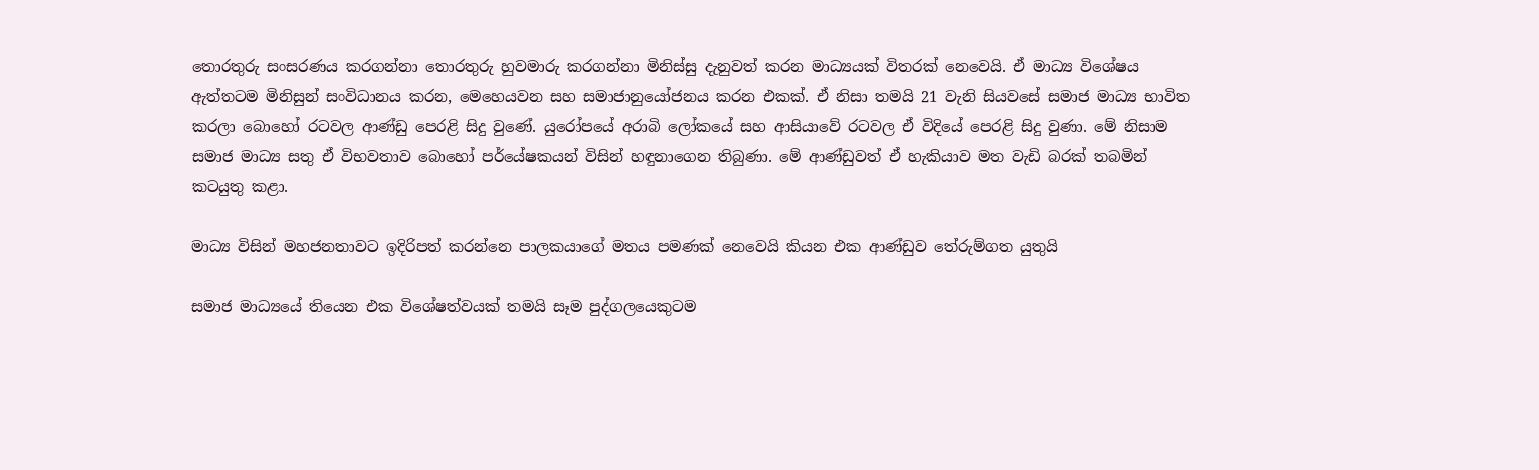තොරතුරු සංසරණය කරගන්නා තොරතුරු හුවමාරු කරගන්නා මිනිස්සු දැනුවත් කරන මාධ්‍යයක් විතරක් නෙවෙයි. ඒ මාධ්‍ය විශේෂය ඇත්තටම මිනිසුන් සංවිධානය කරන, මෙහෙයවන සහ සමාජානුයෝජනය කරන එකක්. ඒ නිසා තමයි 21 වැනි සියවසේ සමාජ මාධ්‍ය භාවිත කරලා බොහෝ රටවල ආණ්ඩු පෙරළි සිදු වුණේ. යුරෝපයේ අරාබි ලෝකයේ සහ ආසියාවේ රටවල ඒ විදියේ පෙරළි සිදු වුණා. මේ නිසාම සමාජ මාධ්‍ය සතු ඒ විභවතාව බොහෝ පර්යේෂකයන් විසින් හඳුනාගෙන තිබුණා. මේ ආණ්ඩුවත් ඒ හැකියාව මත වැඩි බරක් තබමින් කටයුතු කළා.

මාධ්‍ය විසින් මහජනතාවට ඉදිරිපත් කරන්නෙ පාලකයාගේ මතය පමණක් නෙවෙයි කියන එක ආණ්ඩුව තේරුම්ගත යුතුයි

සමාජ මාධ්‍යයේ තියෙන එක විශේෂත්වයක් තමයි සෑම පුද්ගලයෙකුටම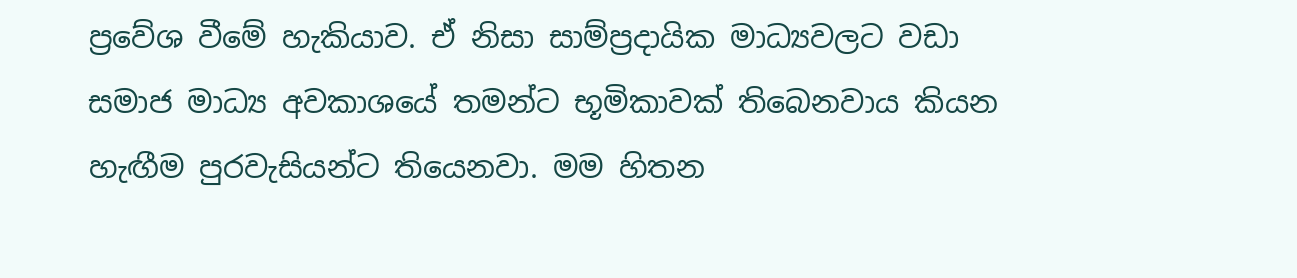ප්‍රවේශ වීමේ හැකියාව. ඒ නිසා සාම්ප්‍රදායික මාධ්‍යවලට වඩා සමාජ මාධ්‍ය අවකාශයේ තමන්ට භූමිකාවක් තිබෙනවාය කියන හැඟීම පුරවැසියන්ට තියෙනවා. මම හිතන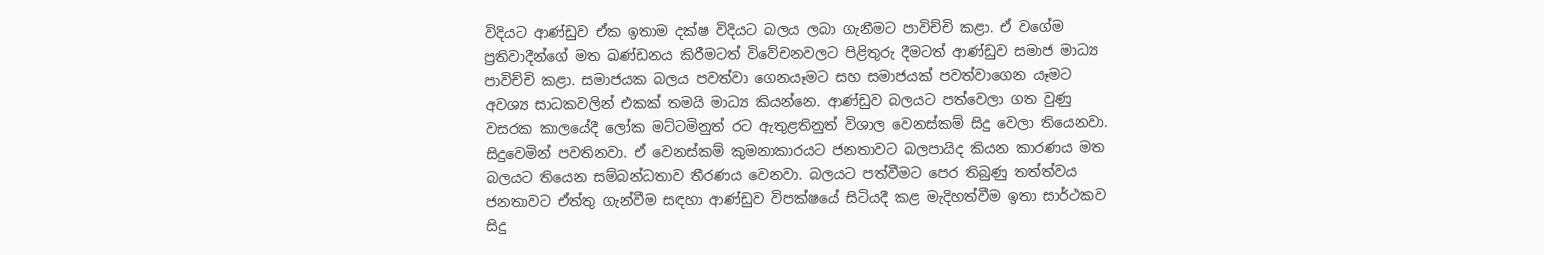විදියට ආණ්ඩුව ඒක ඉතාම දක්ෂ විදියට බලය ලබා ගැනීමට පාවිච්චි කළා. ඒ වගේම ප්‍රතිවාදීන්ගේ මත ඛණ්ඩනය කිරීමටත් විවේචනවලට පිළිතුරු දීමටත් ආණ්ඩුව සමාජ මාධ්‍ය පාවිච්චි කළා. සමාජයක බලය පවත්වා ගෙනයෑමට සහ සමාජයක් පවත්වාගෙන යෑමට අවශ්‍ය සාධකවලින් එකක් තමයි මාධ්‍ය කියන්නෙ. ආණ්ඩුව බලයට පත්වෙලා ගත වුණු වසරක කාලයේදී ලෝක මට්ටමිනුත් රට ඇතුළතිනුත් විශාල වෙනස්කම් සිදු වෙලා තියෙනවා. සිදුවෙමින් පවතිනවා. ඒ වෙනස්කම් කුමනාකාරයට ජනතාවට බලපායිද කියන කාරණය මත බලයට තියෙන සම්බන්ධතාව තීරණය වෙනවා. බලයට පත්වීමට පෙර තිබුණු තත්ත්වය ජනතාවට ඒත්තු ගැන්වීම සඳහා ආණ්ඩුව විපක්ෂයේ සිටියදී කළ මැදිහත්වීම ඉතා සාර්ථකව සිදු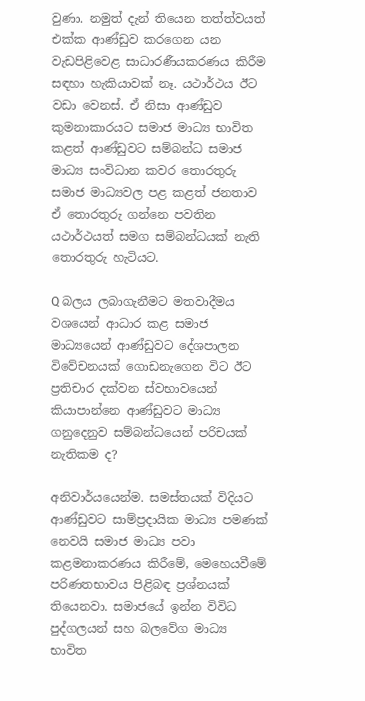වුණා. නමුත් දැන් තියෙන තත්ත්වයත් එක්ක ආණ්ඩුව කරගෙන යන වැඩපිළිවෙළ සාධාරණීයකරණය කිරීම සඳහා හැකියාවක් නෑ. යථාර්ථය ඊට වඩා වෙනස්. ඒ නිසා ආණ්ඩුව කුමනාකාරයට සමාජ මාධ්‍ය භාවිත කළත් ආණ්ඩුවට සම්බන්ධ සමාජ මාධ්‍ය සංවිධාන කවර තොරතුරු සමාජ මාධ්‍යවල පළ කළත් ජනතාව ඒ තොරතුරු ගන්නෙ පවතින යථාර්ථයත් සමග සම්බන්ධයක් නැති තොරතුරු හැටියට.

Q බලය ලබාගැනීමට මතවාදීමය වශයෙන් ආධාර කළ සමාජ මාධ්‍යයෙන් ආණ්ඩුවට දේශපාලන විවේචනයක් ගොඩනැගෙන විට ඊට ප්‍රතිචාර දක්වන ස්වභාවයෙන් කියාපාන්නෙ ආණ්ඩුවට මාධ්‍ය ගනුදෙනුව සම්බන්ධයෙන් පරිචයක් නැතිකම ද?

අනිවාර්යයෙන්ම. සමස්තයක් විදියට ආණ්ඩුවට සාම්ප්‍රදායික මාධ්‍ය පමණක් නෙවයි සමාජ මාධ්‍ය පවා කළමනාකරණය කිරීමේ, මෙහෙයවීමේ පරිණතභාවය පිළිබඳ ප්‍රශ්නයක් තියෙනවා. සමාජයේ ඉන්න විවිධ පුද්ගලයන් සහ බලවේග මාධ්‍ය භාවිත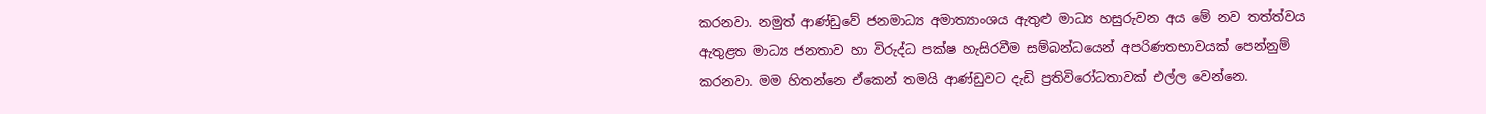කරනවා. නමුත් ආණ්ඩුවේ ජනමාධ්‍ය අමාත්‍යාංශය ඇතුළු මාධ්‍ය හසුරුවන අය මේ නව තත්ත්වය ඇතුළත මාධ්‍ය ජනතාව හා විරුද්ධ පක්ෂ හැසිරවීම සම්බන්ධයෙන් අපරිණතභාවයක් පෙන්නුම් කරනවා. මම හිතන්නෙ ඒකෙන් තමයි ආණ්ඩුවට දැඩි ප්‍රතිවිරෝධතාවක් එල්ල වෙන්නෙ.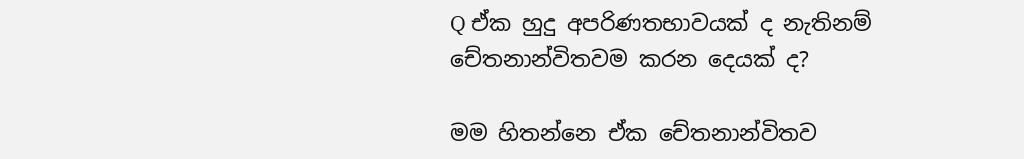Q ඒක හුදු අපරිණතභාවයක් ද නැතිනම් චේතනාන්විතවම කරන දෙයක් ද?

මම හිතන්නෙ ඒක චේතනාන්විතව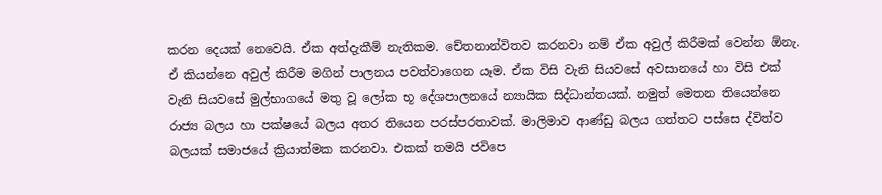කරන දෙයක් නෙවෙයි. ඒක අත්දැකීම් නැතිකම. චේතනාන්විතව කරනවා නම් ඒක අවුල් කිරීමක් වෙන්න ඕනැ. ඒ කියන්නෙ අවුල් කිරීම මගින් පාලනය පවත්වාගෙන යෑම. ඒක විසි වැනි සියවසේ අවසානයේ හා විසි එක් වැනි සියවසේ මුල්භාගයේ මතු වූ ලෝක භූ දේශපාලනයේ න්‍යායික සිද්ධාන්තයක්. නමුත් මෙතන තියෙන්නෙ රාජ්‍ය බලය හා පක්ෂයේ බලය අතර තියෙන පරස්පරතාවක්. මාලිමාව ආණ්ඩු බලය ගත්තට පස්සෙ ද්විත්ව බලයක් සමාජයේ ක්‍රියාත්මක කරනවා. එකක් තමයි ජවිපෙ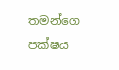තමන්ගෙ පක්ෂය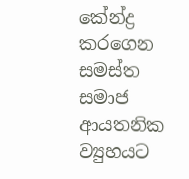කේන්ද්‍ර කරගෙන සමස්ත සමාජ ආයතනික ව්‍යුහයට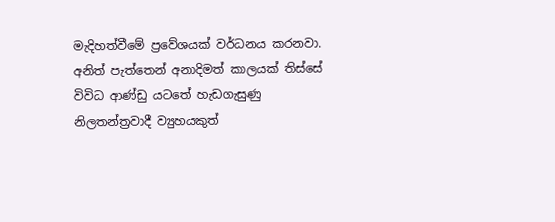මැදිහත්වීමේ ප්‍රවේශයක් වර්ධනය කරනවා. අනිත් පැත්තෙන් අනාදිමත් කාලයක් තිස්සේ විවිධ ආණ්ඩු යටතේ හැඩගැසුණු නිලතන්ත්‍රවාදී ව්‍යුහයකුත්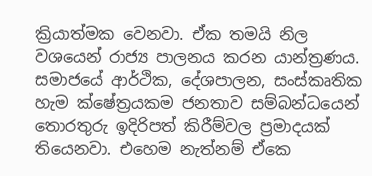ක්‍රියාත්මක වෙනවා. ඒක තමයි නිල වශයෙන් රාජ්‍ය පාලනය කරන යාන්ත්‍රණය. සමාජයේ ආර්ථික, දේශපාලන, සංස්කෘතික හැම ක්ෂේත්‍රයකම ජනතාව සම්බන්ධයෙන් තොරතුරු ඉදිරිපත් කිරීම්වල ප්‍රමාදයක් තියෙනවා. එහෙම නැත්නම් ඒකෙ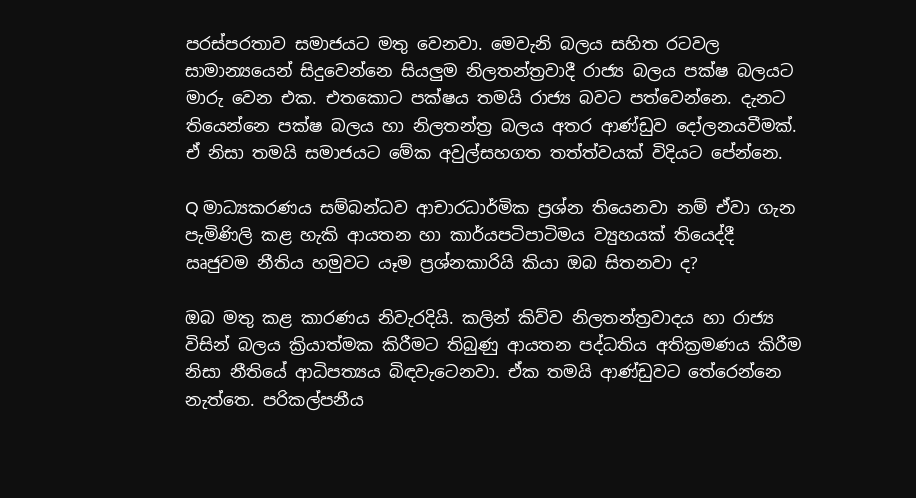පරස්පරතාව සමාජයට මතු වෙනවා. මෙවැනි බලය සහිත රටවල සාමාන්‍යයෙන් සිදුවෙන්නෙ සියලුම නිලතන්ත්‍රවාදී රාජ්‍ය බලය පක්ෂ බලයට මාරු වෙන එක. එතකොට පක්ෂය තමයි රාජ්‍ය බවට පත්වෙන්නෙ. දැනට තියෙන්නෙ පක්ෂ බලය හා නිලතන්ත්‍ර බලය අතර ආණ්ඩුව දෝලනයවීමක්. ඒ නිසා තමයි සමාජයට මේක අවුල්සහගත තත්ත්වයක් විදියට පේන්නෙ.

Q මාධ්‍යකරණය සම්බන්ධව ආචාරධාර්මික ප්‍රශ්න තියෙනවා නම් ඒවා ගැන පැමිණිලි කළ හැකි ආයතන හා කාර්යපටිපාටිමය ව්‍යුහයක් තියෙද්දී ඍජුවම නීතිය හමුවට යෑම ප්‍රශ්නකාරියි කියා ඔබ සිතනවා ද?

ඔබ මතු කළ කාරණය නිවැරදියි. කලින් කිව්ව නිලතන්ත්‍රවාදය හා රාජ්‍ය විසින් බලය ක්‍රියාත්මක කිරීමට තිබුණු ආයතන පද්ධතිය අතික්‍රමණය කිරීම නිසා නීතියේ ආධිපත්‍යය බිඳවැටෙනවා. ඒක තමයි ආණ්ඩුවට තේරෙන්නෙ නැත්තෙ. පරිකල්පනීය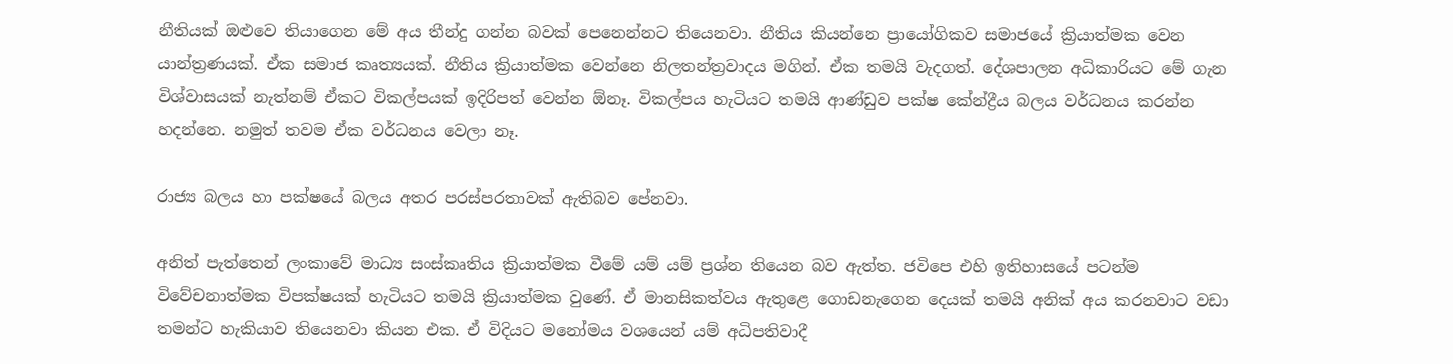නීතියක් ඔළුවෙ තියාගෙන මේ අය තීන්දු ගන්න බවක් පෙනෙන්නට තියෙනවා. නීතිය කියන්නෙ ප්‍රායෝගිකව සමාජයේ ක්‍රියාත්මක වෙන යාන්ත්‍රණයක්. ඒක සමාජ කෘත්‍යයක්. නීතිය ක්‍රියාත්මක වෙන්නෙ නිලතන්ත්‍රවාදය මගින්. ඒක තමයි වැදගත්. දේශපාලන අධිකාරියට මේ ගැන විශ්වාසයක් නැත්නම් ඒකට විකල්පයක් ඉදිරිපත් වෙන්න ඕනෑ. විකල්පය හැටියට තමයි ආණ්ඩුව පක්ෂ කේන්ද්‍රීය බලය වර්ධනය කරන්න හදන්නෙ. නමුත් තවම ඒක වර්ධනය වෙලා නෑ.

රාජ්‍ය බලය හා පක්ෂයේ බලය අතර පරස්පරතාවක් ඇතිබව පේනවා.

අනිත් පැත්තෙන් ලංකාවේ මාධ්‍ය සංස්කෘතිය ක්‍රියාත්මක වීමේ යම් යම් ප්‍රශ්න තියෙන බව ඇත්ත. ජවිපෙ එහි ඉතිහාසයේ පටන්ම විවේචනාත්මක විපක්ෂයක් හැටියට තමයි ක්‍රියාත්මක වුණේ. ඒ මානසිකත්වය ඇතුළෙ ගොඩනැගෙන දෙයක් තමයි අනික් අය කරනවාට වඩා තමන්ට හැකියාව තියෙනවා කියන එක. ඒ විදියට මනෝමය වශයෙන් යම් අධිපතිවාදී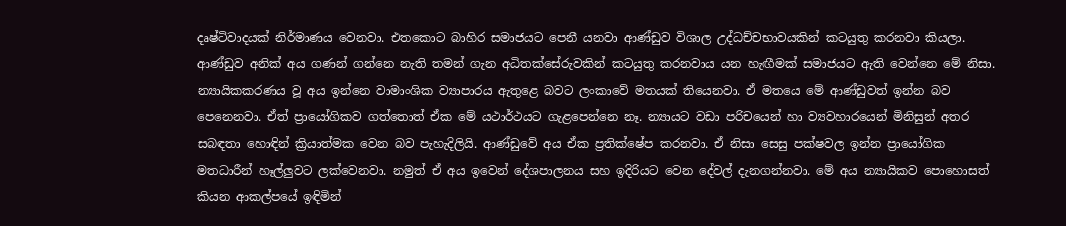දෘෂ්ටිවාදයක් නිර්මාණය වෙනවා. එතකොට බාහිර සමාජයට පෙනී යනවා ආණ්ඩුව විශාල උද්ධච්චභාවයකින් කටයුතු කරනවා කියලා. ආණ්ඩුව අනික් අය ගණන් ගන්නෙ නැති තමන් ගැන අධිතක්සේරුවකින් කටයුතු කරනවාය යන හැඟීමක් සමාජයට ඇති වෙන්නෙ මේ නිසා. න්‍යායිකකරණය වූ අය ඉන්නෙ වාමාංශික ව්‍යාපාරය ඇතුළෙ බවට ලංකාවේ මතයක් තියෙනවා. ඒ මතයෙ මේ ආණ්ඩුවත් ඉන්න බව පෙනෙනවා. ඒත් ප්‍රායෝගිකව ගත්තොත් ඒක මේ යථාර්ථයට ගැළපෙන්නෙ නෑ. න්‍යායට වඩා පරිචයෙන් හා ව්‍යවහාරයෙන් මිනිසුන් අතර සබඳතා හොඳින් ක්‍රියාත්මක වෙන බව පැහැදිලියි. ආණ්ඩුවේ අය ඒක ප්‍රතික්ෂේප කරනවා. ඒ නිසා සෙසු පක්ෂවල ඉන්න ප්‍රායෝගික මතධාරීන් හෑල්ලුවට ලක්වෙනවා. නමුත් ඒ අය ඉවෙන් දේශපාලනය සහ ඉදිරියට වෙන දේවල් දැනගන්නවා. මේ අය න්‍යායිකව පොහොසත් කියන ආකල්පයේ ඉඳිමින්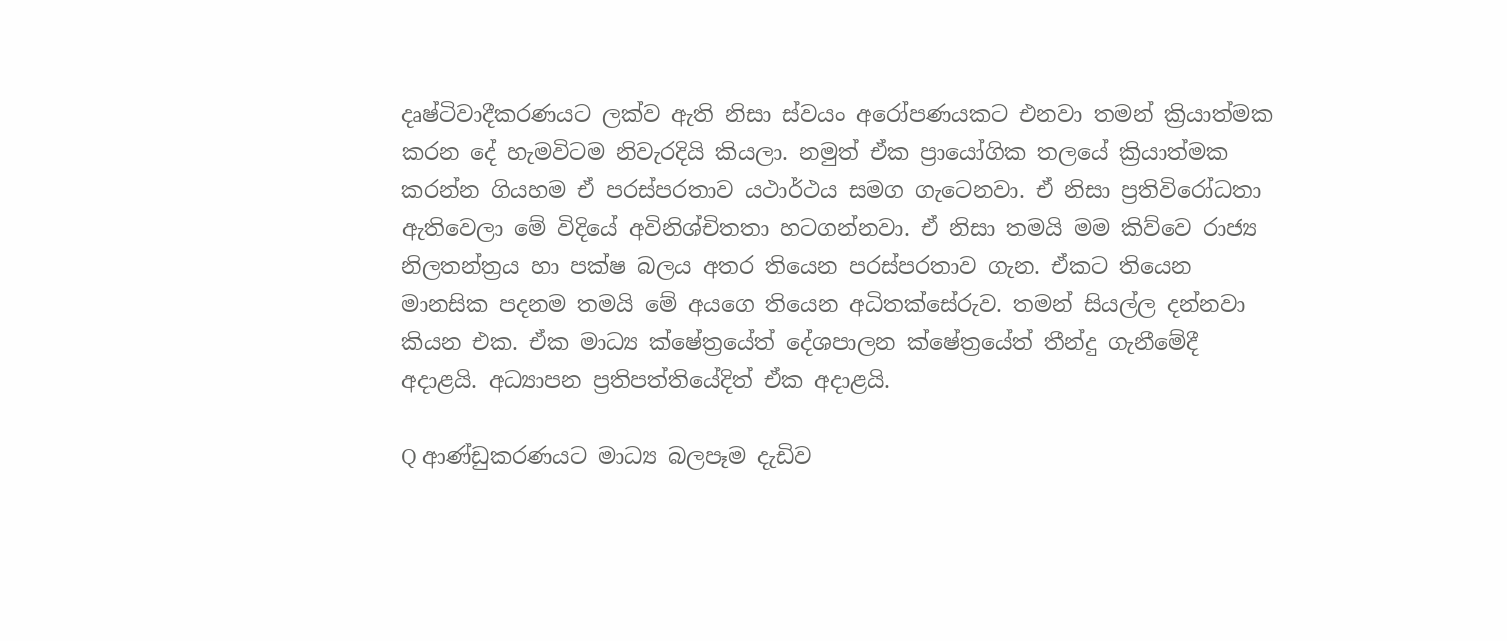දෘෂ්ටිවාදීකරණයට ලක්ව ඇති නිසා ස්වයං අරෝපණයකට එනවා තමන් ක්‍රියාත්මක කරන දේ හැමවිටම නිවැරදියි කියලා. නමුත් ඒක ප්‍රායෝගික තලයේ ක්‍රියාත්මක කරන්න ගියහම ඒ පරස්පරතාව යථාර්ථය සමග ගැටෙනවා. ඒ නිසා ප්‍රතිවිරෝධතා ඇතිවෙලා මේ විදියේ අවිනිශ්චිතතා හටගන්නවා. ඒ නිසා තමයි මම කිව්වෙ රාජ්‍ය නිලතන්ත්‍රය හා පක්ෂ බලය අතර තියෙන පරස්පරතාව ගැන. ඒකට තියෙන මානසික පදනම තමයි මේ අයගෙ තියෙන අධිතක්සේරුව. තමන් සියල්ල දන්නවා කියන එක. ඒක මාධ්‍ය ක්ෂේත්‍රයේත් දේශපාලන ක්ෂේත්‍රයේත් තීන්දු ගැනීමේදී අදාළයි. අධ්‍යාපන ප්‍රතිපත්තියේදිත් ඒක අදාළයි.

Q ආණ්ඩුකරණයට මාධ්‍ය බලපෑම දැඩිව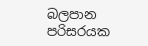බලපාන පරිසරයක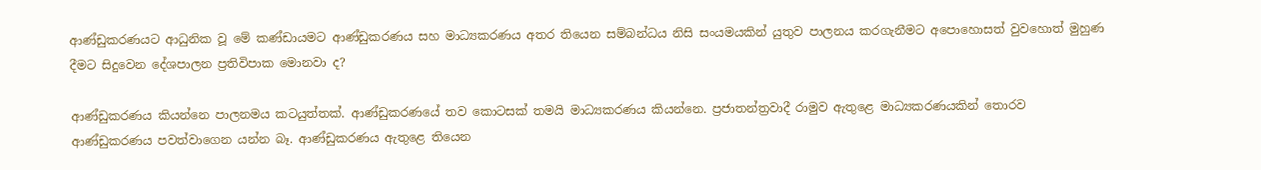ආණ්ඩුකරණයට ආධුනික වූ මේ කණ්ඩායමට ආණ්ඩුකරණය සහ මාධ්‍යකරණය අතර තියෙන සම්බන්ධය නිසි සංයමයකින් යුතුව පාලනය කරගැනීමට අපොහොසත් වුවහොත් මුහුණ දීමට සිදුවෙන දේශපාලන ප්‍රතිවිපාක මොනවා ද?

ආණ්ඩුකරණය කියන්නෙ පාලනමය කටයුත්තක්. ආණ්ඩුකරණයේ තව කොටසක් තමයි මාධ්‍යකරණය කියන්නෙ. ප්‍රජාතන්ත්‍රවාදී රාමුව ඇතුළෙ මාධ්‍යකරණයකින් තොරව ආණ්ඩුකරණය පවත්වාගෙන යන්න බෑ. ආණ්ඩුකරණය ඇතුළෙ තියෙන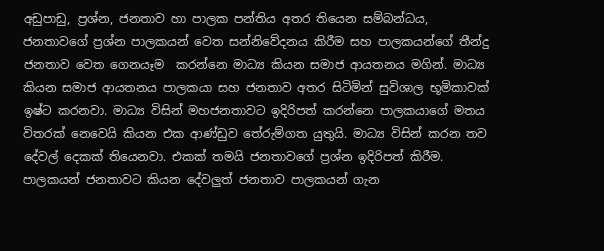අඩුපාඩු, ප්‍රශ්න, ජනතාව හා පාලක පන්තිය අතර තියෙන සම්බන්ධය, ජනතාවගේ ප්‍රශ්න පාලකයන් වෙත සන්නිවේදනය කිරීම සහ පාලකයන්ගේ තීන්දු ජනතාව වෙත ගෙනයෑම  කරන්නෙ මාධ්‍ය කියන සමාජ ආයතනය මගින්. මාධ්‍ය කියන සමාජ ආයතනය පාලකයා සහ ජනතාව අතර සිටිමින් සුවිශාල භූමිකාවක් ඉෂ්ට කරනවා. මාධ්‍ය විසින් මහජනතාවට ඉදිරිපත් කරන්නෙ පාලකයාගේ මතය විතරක් නෙවෙයි කියන එක ආණ්ඩුව තේරුම්ගත යුතුයි. මාධ්‍ය විසින් කරන තව දේවල් දෙකක් තියෙනවා. එකක් තමයි ජනතාවගේ ප්‍රශ්න ඉදිරිපත් කිරීම. පාලකයන් ජනතාවට කියන දේවලුත් ජනතාව පාලකයන් ගැන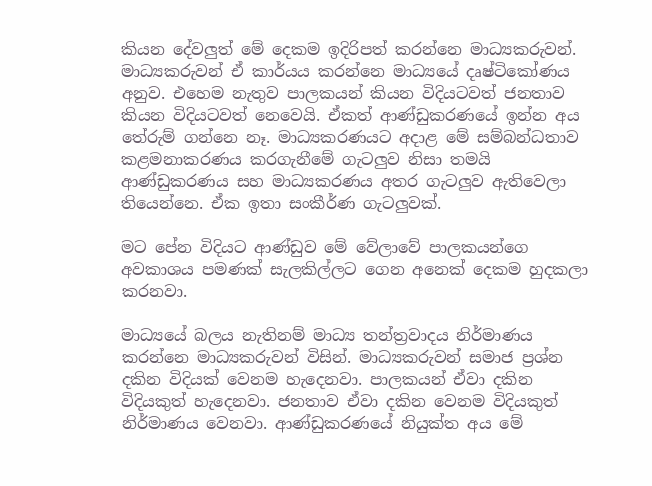කියන දේවලුත් මේ දෙකම ඉදිරිපත් කරන්නෙ මාධ්‍යකරුවන්. මාධ්‍යකරුවන් ඒ කාර්යය කරන්නෙ මාධ්‍යයේ දෘෂ්ටිකෝණය අනුව. එහෙම නැතුව පාලකයන් කියන විදියටවත් ජනතාව කියන විදියටවත් නෙවෙයි. ඒකත් ආණ්ඩුකරණයේ ඉන්න අය තේරුම් ගන්නෙ නෑ. මාධ්‍යකරණයට අදාළ මේ සම්බන්ධතාව කළමනාකරණය කරගැනීමේ ගැටලුව නිසා තමයි ආණ්ඩුකරණය සහ මාධ්‍යකරණය අතර ගැටලුව ඇතිවෙලා තියෙන්නෙ. ඒක ඉතා සංකීර්ණ ගැටලුවක්.

මට පේන විදියට ආණ්ඩුව මේ වේලාවේ පාලකයන්ගෙ අවකාශය පමණක් සැලකිල්ලට ගෙන අනෙක් දෙකම හුදකලා කරනවා.

මාධ්‍යයේ බලය නැතිනම් මාධ්‍ය තන්ත්‍රවාදය නිර්මාණය කරන්නෙ මාධ්‍යකරුවන් විසින්. මාධ්‍යකරුවන් සමාජ ප්‍රශ්න දකින විදියක් වෙනම හැදෙනවා. පාලකයන් ඒවා දකින විදියකුත් හැදෙනවා. ජනතාව ඒවා දකින වෙනම විදියකුත් නිර්මාණය වෙනවා. ආණ්ඩුකරණයේ නියුක්ත අය මේ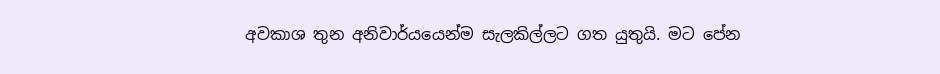අවකාශ තුන අනිවාර්යයෙන්ම සැලකිල්ලට ගත යුතුයි. මට පේන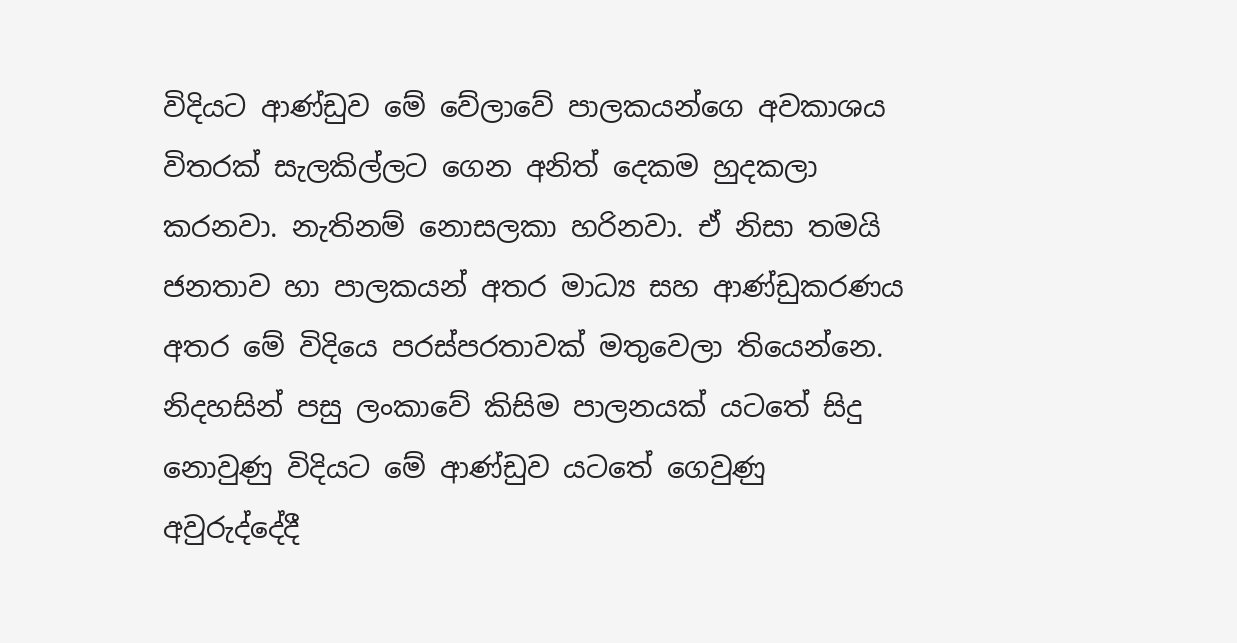විදියට ආණ්ඩුව මේ වේලාවේ පාලකයන්ගෙ අවකාශය විතරක් සැලකිල්ලට ගෙන අනිත් දෙකම හුදකලා කරනවා. නැතිනම් නොසලකා හරිනවා. ඒ නිසා තමයි ජනතාව හා පාලකයන් අතර මාධ්‍ය සහ ආණ්ඩුකරණය අතර මේ විදියෙ පරස්පරතාවක් මතුවෙලා තියෙන්නෙ. නිදහසින් පසු ලංකාවේ කිසිම පාලනයක් යටතේ සිදු නොවුණු විදියට මේ ආණ්ඩුව යටතේ ගෙවුණු අවුරුද්දේදී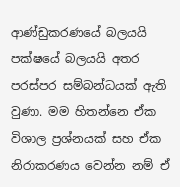ආණ්ඩුකරණයේ බලයයි පක්ෂයේ බලයයි අතර පරස්පර සම්බන්ධයක් ඇති වුණා. මම හිතන්නෙ ඒක විශාල ප්‍රශ්නයක් සහ ඒක නිරාකරණය වෙන්න නම් ඒ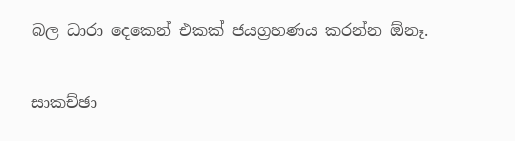බල ධාරා දෙකෙන් එකක් ජයග්‍රහණය කරන්න ඕනෑ.

සාකච්ඡා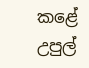කළේ
උපුල්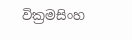වික්‍රමසිංහ